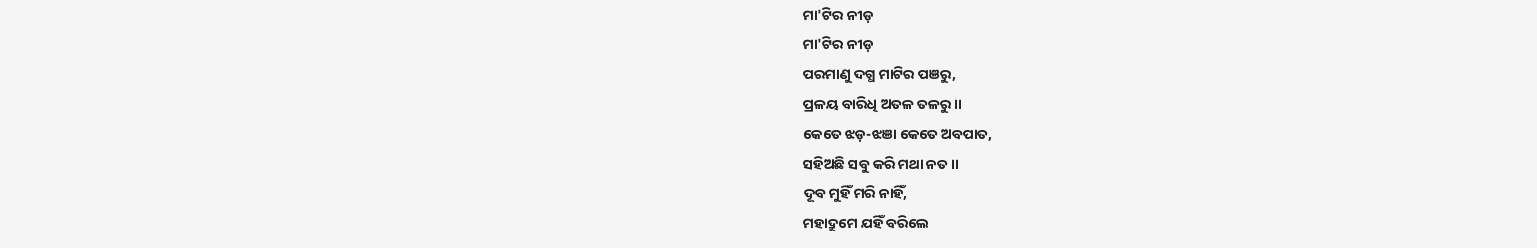ମା'ଟିର ନୀଡ଼
ମା'ଟିର ନୀଡ଼
ପରମାଣୁ ଦଗ୍ଧ ମାଟିର ପଞରୁ,
ପ୍ରଳୟ ବାରିଧି ଅତଳ ତଳରୁ ।।
କେତେ ଝଡ଼-ଝଞା କେତେ ଅବପାତ,
ସହିଅଛି ସବୁ କରି ମଥା ନତ ।।
ଦୂବ ମୁହିଁ ମରି ନାହିଁ,
ମହାଦ୍ରୁମେ ଯହିଁ ବରିଲେ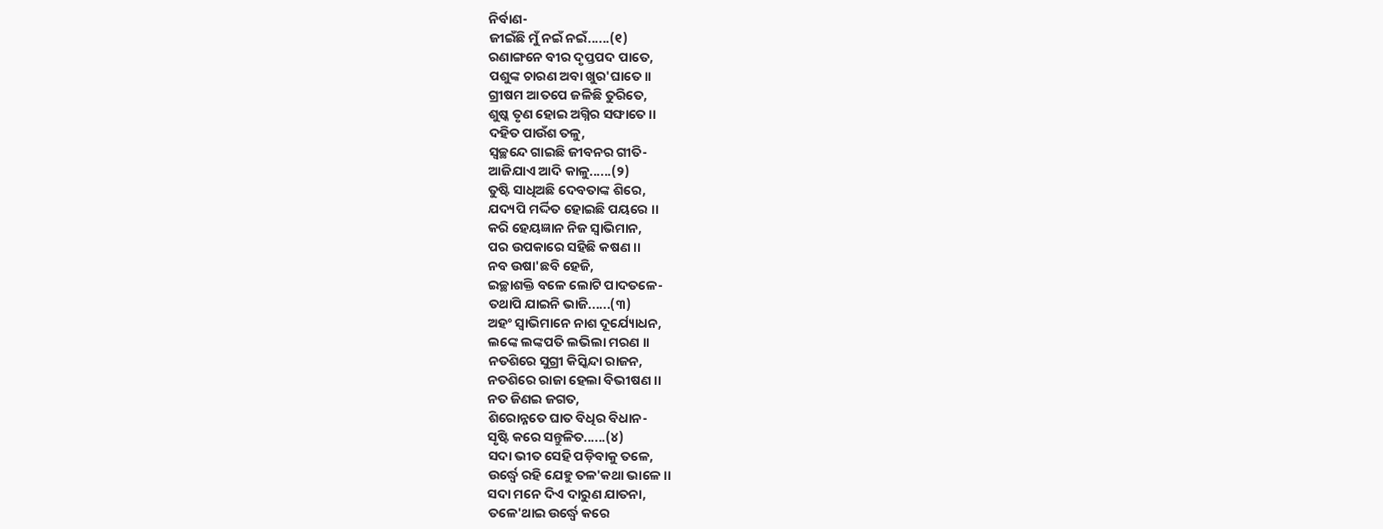ନିର୍ବାଣ-
ଜୀଇଁଛି ମୁଁ ନଇଁ ନଇଁ......(୧)
ରଣାଙ୍ଗନେ ବୀର ଦୃପ୍ତପଦ ପାତେ,
ପଶୁଙ୍କ ଚାରଣ ଅବା ଖୁର'ଘାତେ ।।
ଗ୍ରୀଷମ ଆତପେ ଜଳିଛି ତୁରିତେ,
ଶୁଷ୍କ ତୃଣ ହୋଇ ଅଗ୍ନିର ସଙ୍ଘାତେ ।।
ଦହିତ ପାଉଁଶ ତଳୁ,
ସ୍ୱଚ୍ଛନ୍ଦେ ଗାଇଛି ଜୀବନର ଗୀତି-
ଆଜିଯାଏ ଆଦି କାଳୁ......(୨)
ତୁଷ୍ଟି ସାଧିଅଛି ଦେବତାଙ୍କ ଶିରେ,
ଯଦ୍ୟପି ମର୍ଦ୍ଦିତ ହୋଇଛି ପୟରେ ।।
କରି ହେୟଜ୍ଞାନ ନିଜ ସ୍ୱାଭିମାନ,
ପର ଉପକାରେ ସହିଛି କଷଣ ।।
ନବ ଉଷା'ଛବି ହେଜି,
ଇଚ୍ଛାଶକ୍ତି ବଳେ ଲୋଟି ପାଦତଳେ-
ତଥାପି ଯାଇନି ଭାଜି......(୩)
ଅହଂ ସ୍ୱାଭିମାନେ ନାଶ ଦୂର୍ଯ୍ୟୋଧନ,
ଲଙ୍କେ ଲଙ୍କପତି ଲଭିଲା ମରଣ ।।
ନତଶିରେ ସୁଗ୍ରୀ କିସ୍କିନ୍ଦା ରାଜନ,
ନତଶିରେ ରାଜା ହେଲା ବିଭୀଷଣ ।।
ନତ ଜିଣଇ ଜଗତ,
ଶିରୋନ୍ନତେ ଘାତ ବିଧିର ବିଧାନ-
ସୃଷ୍ଟି କରେ ସନ୍ତୁଳିତ......(୪)
ସଦା ଭୀତ ସେହି ପଡ଼ିବାକୁ ତଳେ,
ଉର୍ଦ୍ଧ୍ବେ ରହି ଯେହୁ ତଳ'କଥା ଭାଳେ ।।
ସଦା ମନେ ଦିଏ ଦାରୁଣ ଯାତନା,
ତଳେ'ଥାଇ ଉର୍ଦ୍ଧ୍ବେ କରେ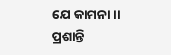ଯେ କାମନା ।।
ପ୍ରଶାନ୍ତି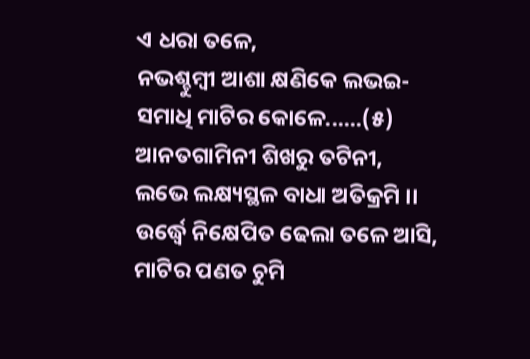ଏ ଧରା ତଳେ,
ନଭଶ୍ଚୁମ୍ବୀ ଆଶା କ୍ଷଣିକେ ଲଭଇ-
ସମାଧି ମାଟିର କୋଳେ......(୫)
ଆନତଗାମିନୀ ଶିଖରୁ ତଟିନୀ,
ଲଭେ ଲକ୍ଷ୍ୟସ୍ଥଳ ବାଧା ଅତିକ୍ରମି ।।
ଉର୍ଦ୍ଧ୍ବେ ନିକ୍ଷେପିତ ଢେଲା ତଳେ ଆସି,
ମାଟିର ପଣତ ଚୁମି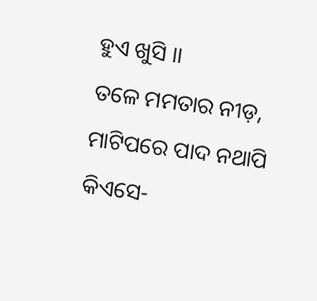ହୁଏ ଖୁସି ।।
ତଳେ ମମତାର ନୀଡ଼,
ମାଟିପରେ ପାଦ ନଥାପି କିଏସେ-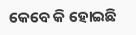କେବେ କି ହୋଇଛି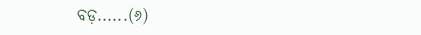ବଡ଼......(୬)